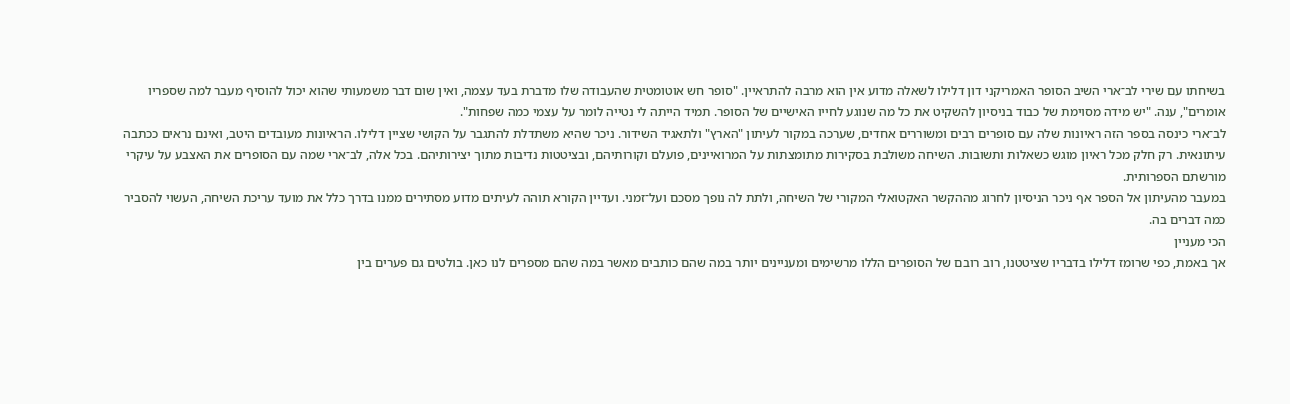בשיחתו עם שירי לב־ארי השיב הסופר האמריקני דון דלילו לשאלה מדוע אין הוא מרבה להתראיין. "סופר חש אוטומטית שהעבודה שלו מדברת בעד עצמה, ואין שום דבר משמעותי שהוא יכול להוסיף מעבר למה שספריו אומרים", ענה. "יש מידה מסוימת של כבוד בניסיון להשקיט את כל מה שנוגע לחייו האישיים של הסופר. תמיד הייתה לי נטייה לומר על עצמי כמה שפחות".
לב־ארי כינסה בספר הזה ראיונות שלה עם סופרים רבים ומשוררים אחדים, שערכה במקור לעיתון "הארץ" ולתאגיד השידור. ניכר שהיא משתדלת להתגבר על הקושי שציין דלילו. הראיונות מעובדים היטב, ואינם נראים ככתבה עיתונאית. רק חלק מכל ראיון מוגש כשאלות ותשובות. השיחה משולבת בסקירות מתומצתות על המרואיינים, פועלם וקורותיהם, ובציטטות נדיבות מתוך יצירותיהם. בכל אלה, לב־ארי שמה עם הסופרים את האצבע על עיקרי מורשתם הספרותית.
במעבר מהעיתון אל הספר אף ניכר הניסיון לחרוג מההקשר האקטואלי המקורי של השיחה, ולתת לה נופך מסכם ועל־זמני. ועדיין הקורא תוהה לעיתים מדוע מסתירים ממנו בדרך כלל את מועד עריכת השיחה, העשוי להסביר כמה דברים בה.
הכי מעניין
אך באמת, כפי שרומז דלילו בדבריו שציטטנו, רוב רובם של הסופרים הללו מרשימים ומעניינים יותר במה שהם כותבים מאשר במה שהם מספרים לנו כאן. בולטים גם פערים בין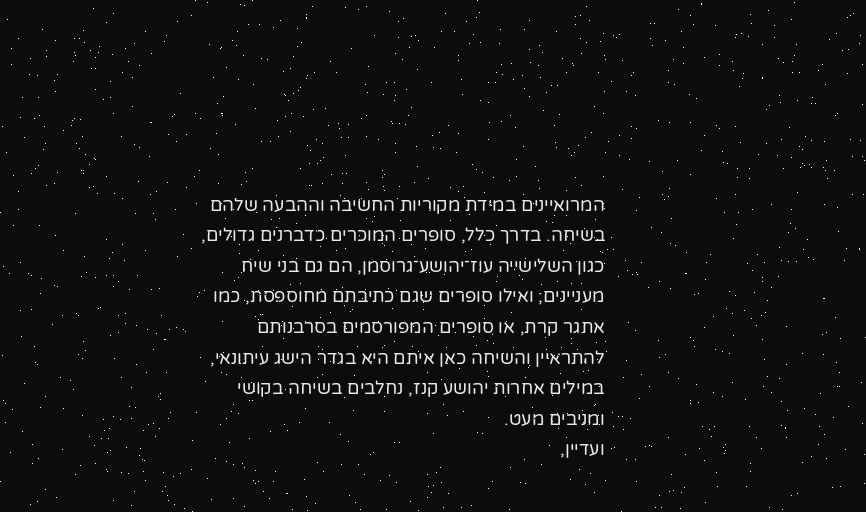המרואיינים במידת מקוריות החשיבה וההבעה שלהם בשיחה. בדרך כלל, סופרים המוכּרים כדברנים גדולים, כגון השלישייה עוז־יהושע־גרוסמן, הם גם בני שיח מעניינים; ואילו סופרים שגם כתיבתם מחוספסת, כמו אתגר קרת, או סופרים המפורסמים בסרבנותם להתראיין והשיחה כאן איתם היא בגדר הישג עיתונאי, במילים אחרות יהושע קנז, נחלבים בשיחה בקושי ומניבים מעט.
ועדיין,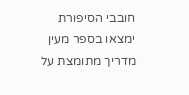חובבי הסיפורת ימצאו בספר מעין מדריך מתומצת על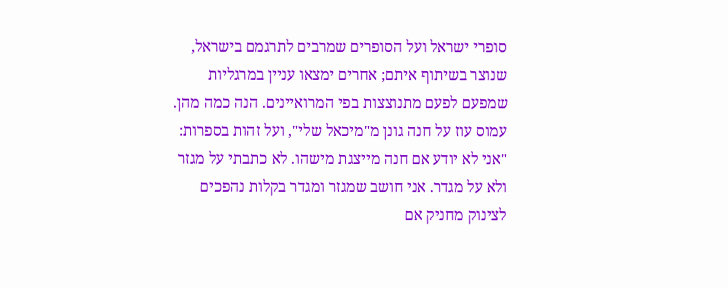סופרי ישראל ועל הסופרים שמרבים לתרגמם בישראל, שנוצר בשיתוף איתם; אחרים ימצאו עניין במרגליות שמפעם לפעם מתנוצצות בפי המרואיינים. הנה כמה מהן.
עמוס עוז על חנה גונן מ"מיכאל שלי", ועל זהות בספרות: "אני לא יודע אם חנה מייצגת מישהו. לא כתבתי על מגזר ולא על מגדר. אני חושב שמגזר ומגדר בקלות נהפכים לצינוק מחניק אם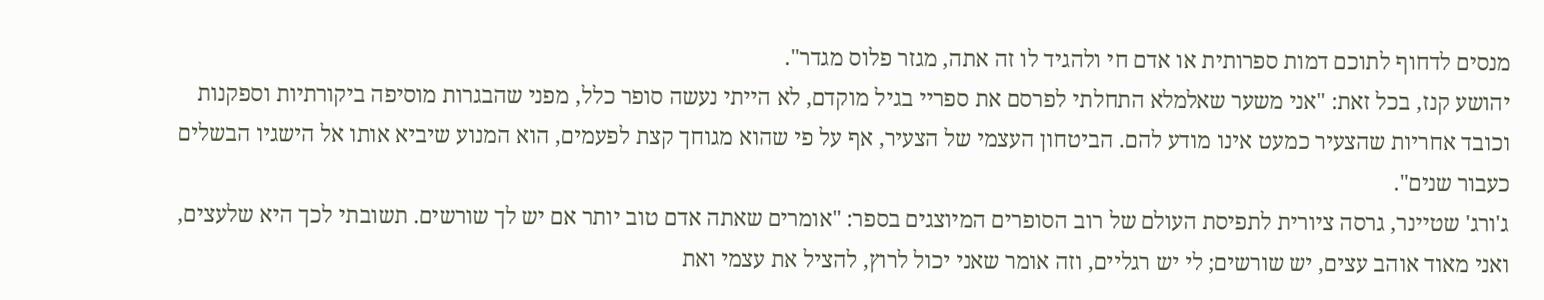מנסים לדחוף לתוכם דמות ספרותית או אדם חי ולהגיד לו זה אתה, מגזר פלוס מגדר".
יהושע קנז, בכל זאת: "אני משער שאלמלא התחלתי לפרסם את ספריי בגיל מוקדם, לא הייתי נעשה סופר כלל, מפני שהבגרות מוסיפה ביקורתיות וספקנות וכובד אחריות שהצעיר כמעט אינו מודע להם. הביטחון העצמי של הצעיר, אף על פי שהוא מגוחך קצת לפעמים, הוא המנוע שיביא אותו אל הישגיו הבשלים כעבור שנים".
ג'ורג' שטיינר, גרסה ציורית לתפיסת העולם של רוב הסופרים המיוצגים בספר: "אומרים שאתה אדם טוב יותר אם יש לך שורשים. תשובתי לכך היא שלעצים, ואני מאוד אוהב עצים, יש שורשים; לי יש רגליים, וזה אומר שאני יכול לרוץ, להציל את עצמי ואת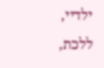ילדיי, ללכת,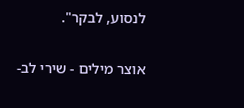לנסוע, לבקר".

אוצר מילים - שירי לב-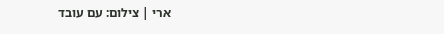ארי | צילום: עם עובד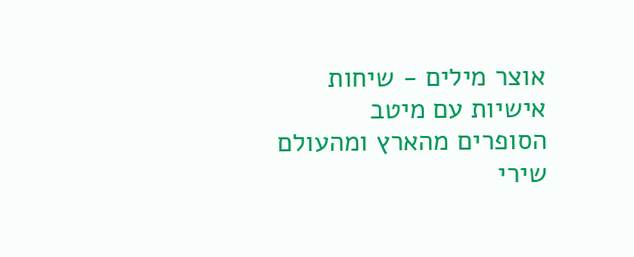אוצר מילים - שיחות אישיות עם מיטב הסופרים מהארץ ומהעולם
שירי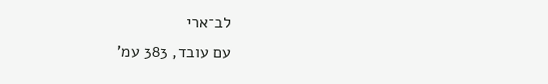לב־ארי
עם עובד, 383 עמ'